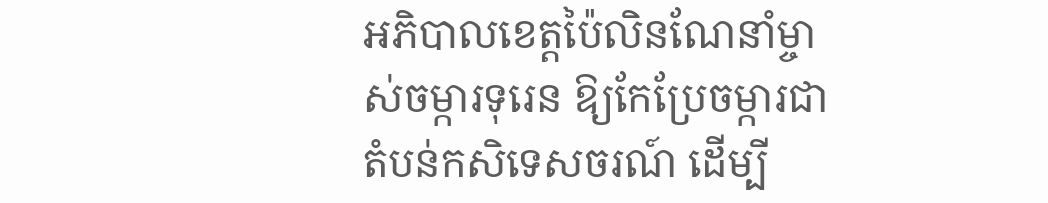អភិបាលខេត្តប៉ៃលិនណែនាំម្ចាស់ចម្ការទុរេន ឱ្យកែប្រែចម្ការជាតំបន់កសិទេសចរណ៍ ដើម្បី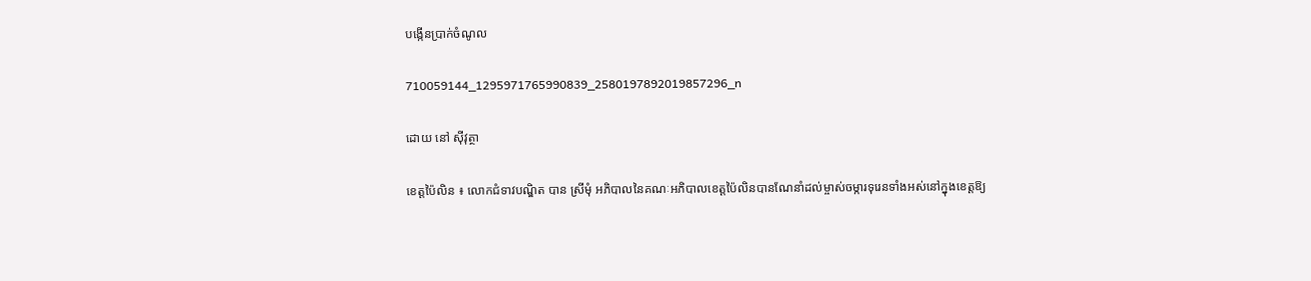បង្កើនប្រាក់ចំណូល

710059144_1295971765990839_2580197892019857296_n

ដោយ នៅ ស៊ីវុត្ថា

ខេត្តប៉ៃលិន ៖ លោកជំទាវបណ្ឌិត បាន ស្រីមុំ អភិបាលនៃគណៈអភិបាលខេត្តប៉ៃលិនបានណែនាំដល់ម្ចាស់ចម្ការទុរេនទាំងអស់នៅក្នុងខេត្តឱ្យ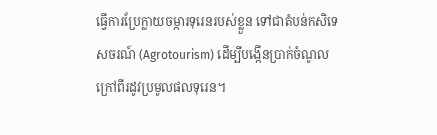ធ្វើការប្រែក្លាយចម្ការទុរេនរបស់ខ្លួន ទៅជាតំបន់កសិទេសចរណ៍ (Agrotourism) ដើម្បីបង្កើនប្រាក់ចំណូលក្រៅពីរដូវប្រមូលផលទុរេន។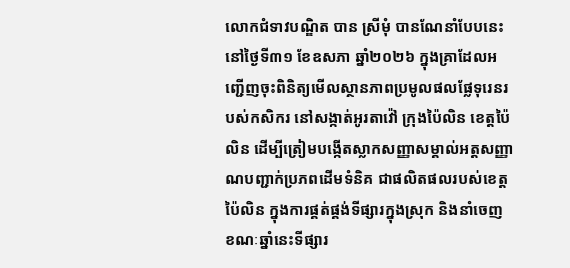លោកជំទាវបណ្ឌិត បាន ស្រីមុំ បានណែនាំបែបនេះ នៅថ្ងៃទី៣១ ខែឧសភា ឆ្នាំ២០២៦ ក្នុងគ្រាដែលអញ្ជើញចុះពិនិត្យមើលស្ថានភាពប្រមូលផលផ្លែទុរេនរបស់កសិករ នៅសង្កាត់អូរតាវ៉ៅ ក្រុងប៉ៃលិន ខេត្តប៉ៃលិន ដើម្បីត្រៀមបង្កើតស្លាកសញ្ញាសម្គាល់អត្តសញ្ញាណបញ្ជាក់ប្រភពដើមទំនិគ ជាផលិតផលរបស់ខេត្តប៉ៃលិន ក្នុងការផ្គត់ផ្គង់ទីផ្សារក្នុងស្រុក និងនាំចេញ ខណៈឆ្នាំនេះទីផ្សារ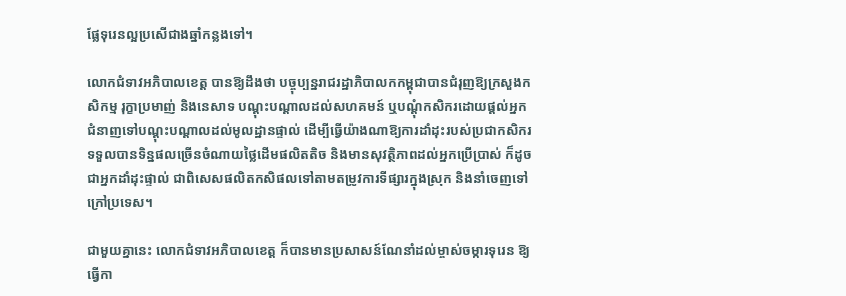ផ្លែទុរេនល្អប្រសើជាងឆ្នាំកន្លងទៅ។

លោកជំទាវអភិបាលខេត្ត បានឱ្យដឹងថា បច្ចុប្បន្នរាជរដ្ឋាភិបាលកកម្ពុជាបានជំរុញឱ្យក្រសួងកសិកម្ម រុក្ខាប្រមាញ់ និងនេសាទ បណ្តុះបណ្តាលដល់សហគមន៍ ឬបណ្តុំកសិករដោយផ្តល់អ្នកជំនាញទៅបណ្តុះបណ្តាលដល់មូលដ្ឋានផ្ទាល់ ដើម្បីធ្វើយ៉ាងណាឱ្យការដាំដុះរបស់ប្រជាកសិករទទួលបានទិន្នផលច្រើនចំណាយថ្លៃដើមផលិតតិច និងមានសុវត្ថិភាពដល់អ្នកប្រើប្រាស់ ក៏ដូចជាអ្នកដាំដុះផ្ទាល់ ជាពិសេសផលិតកសិផលទៅតាមតម្រូវការទីផ្សារក្នុងស្រុក និងនាំចេញទៅក្រៅប្រទេស។

ជាមួយគ្នានេះ លោកជំទាវអភិបាលខេត្ត ក៏បានមានប្រសាសន៍ណែនាំដល់ម្ចាស់ចម្ការទុរេន ឱ្យធ្វើកា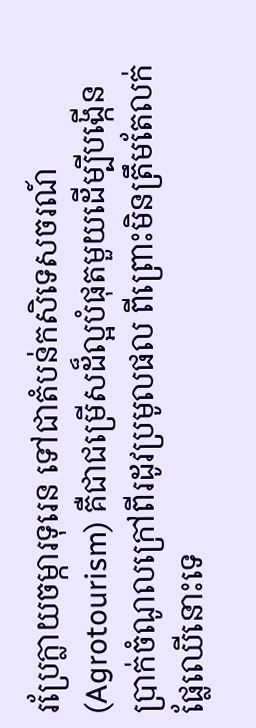រប្រែក្លាយចម្ការទុរេន ទៅជាតំបន់កសិទេសចរណ៍ (Agrotourism) គឺជាជម្រើសដ៏ល្អបំផុតមួយដើម្បីបង្កើនប្រាក់ចំណូលក្រៅពីរដូវប្រមូលផល ពីព្រោះមិនត្រឹមតែលក់ផ្លែឈើនោះទេ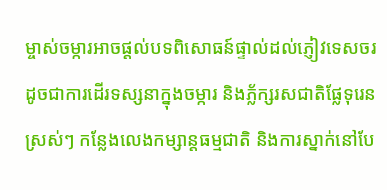ម្ចាស់ចម្ការអាចផ្តល់បទពិសោធន៍ផ្ទាល់ដល់ភ្ញៀវទេសចរ ដូចជាការដើរទស្សនាក្នុងចម្ការ និងភ្ល័ក្សរសជាតិផ្លែទុរេនស្រស់ៗ កន្លែងលេងកម្សាន្តធម្មជាតិ និងការស្នាក់នៅបែ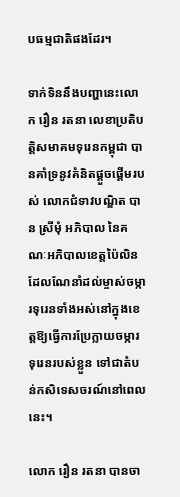បធម្មជាតិផងដែរ។

ទាក់ទិននឹងបញ្ហានេះលោក រឿន រតនា លេខាប្រតិបត្តិសមាគមទុរេនកម្ពុជា បានគាំទ្រនូវគំនិតផ្តួចផ្តើមរបស់ លោកជំទាវបណ្ឌិត បាន ស្រីមុំ អភិបាល នៃគណៈអភិបាលខេត្តប៉ៃលិន ដែលណែនាំដល់ម្ចាស់ចម្ការទុរេនទាំងអស់នៅក្នុងខេត្តឱ្យធ្វើការប្រែក្លាយចម្ការទុរេនរបស់ខ្លួន ទៅជាតំបន់កសិទេសចរណ៍នៅពេលនេះ។

លោក រឿន រតនា បានចា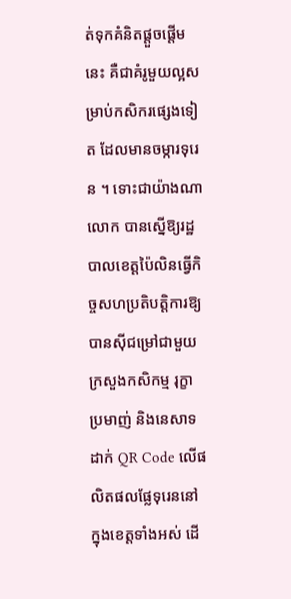ត់ទុកគំនិតផ្តួចផ្តើមនេះ គឺជាគំរូមួយល្អសម្រាប់កសិករផ្សេងទៀត ដែលមានចម្ការទុរេន ។ ទោះជាយ៉ាងណា លោក បានស្នើឱ្យរដ្ឋបាលខេត្តប៉ៃលិនធ្វើកិច្ចសហប្រតិបត្តិការឱ្យបានស៊ីជម្រៅជាមួយក្រសួងកសិកម្ម រុក្ខាប្រមាញ់ និងនេសាទដាក់ QR Code លើផលិតផលផ្លែទុរេននៅក្នុងខេត្តទាំងអស់ ដើ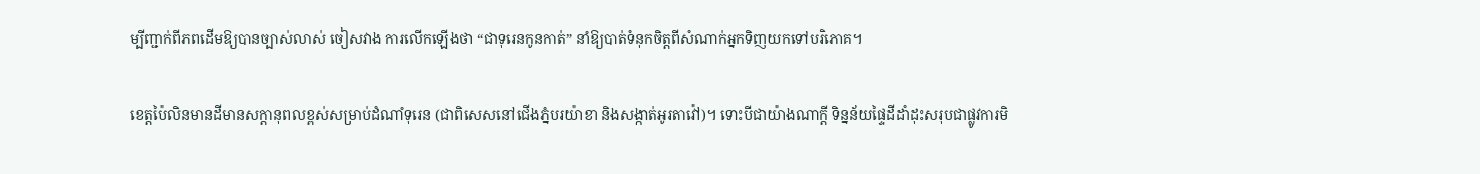ម្បីញ្ជាក់ពីភពដើមឱ្យបានច្បាស់លាស់ ចៀសវាង ការលើកឡើងថា “ជាទុរេនកូនកាត់” នាំឱ្យបាត់ទំនុកចិត្តពីសំណាក់អ្នកទិញយកទៅបរិភោគ។

ខេត្តប៉ៃលិនមានដីមានសក្ដានុពលខ្ពស់សម្រាប់ដំណាំទុរេន (ជាពិសេសនៅជើងភ្នំបរយ៉ាខា និងសង្កាត់អូរតាវ៉ៅ)។ ទោះបីជាយ៉ាងណាក្តី ទិន្នន័យផ្ទៃដីដាំដុះសរុបជាផ្លូវការមិ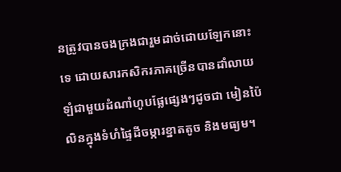នត្រូវបានចងក្រងជារួមដាច់ដោយឡែកនោះទេ ដោយសារកសិករភាគច្រើនបានដាំលាយឡំជាមួយដំណាំហូបផ្លែផ្សេងៗដូចជា មៀនប៉ៃលិនក្នុងទំហំផ្ទៃដីចម្ការខ្នាតតូច និងមធ្យម។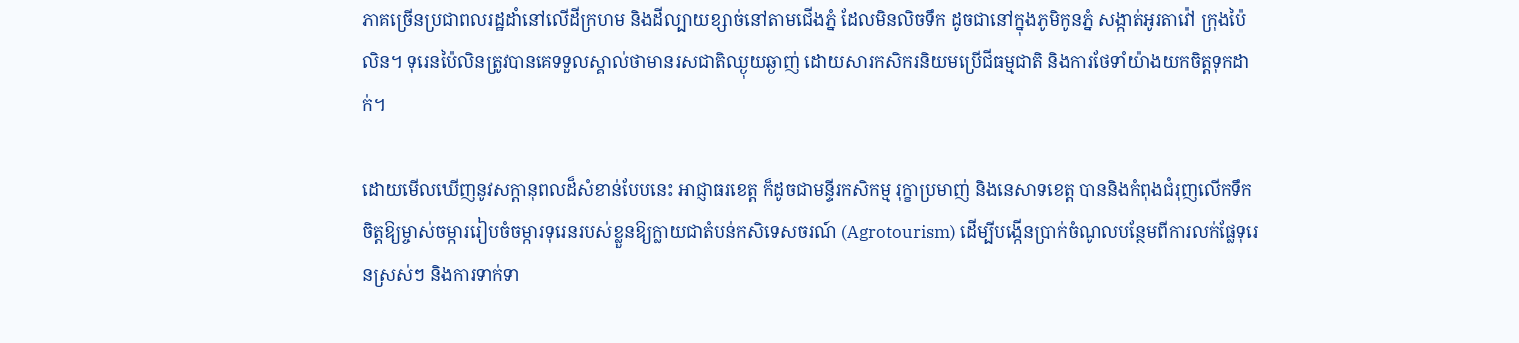ភាគច្រើនប្រជាពលរដ្ឋដាំនៅលើដីក្រហម និងដីល្បាយខ្សាច់នៅតាមជើងភ្នំ ដែលមិនលិចទឹក ដូចជានៅក្នុងភូមិកូនភ្នំ សង្កាត់អូរតាវ៉ៅ ក្រុងប៉ៃលិន។ ទុរេនប៉ៃលិនត្រូវបានគេទទួលស្គាល់ថាមានរសជាតិឈ្ងុយឆ្ងាញ់ ដោយសារកសិករនិយមប្រើជីធម្មជាតិ និងការថែទាំយ៉ាងយកចិត្តទុកដាក់។

ដោយមើលឃើញនូវសក្តានុពលដ៏សំខាន់បែបនេះ អាជ្ញាធរខេត្ត ក៏ដូចជាមន្ទីរកសិកម្ម រុក្ខាប្រមាញ់ និងនេសាទខេត្ត បាននិងកំពុងជំរុញលើកទឹកចិត្តឱ្យម្ចាស់ចម្ការរៀបចំចម្ការទុរេនរបស់ខ្លួនឱ្យក្លាយជាតំបន់កសិទេសចរណ៍ (Agrotourism) ដើម្បីបង្កើនប្រាក់ចំណូលបន្ថែមពីការលក់ផ្លែទុរេនស្រស់ៗ និងការទាក់ទា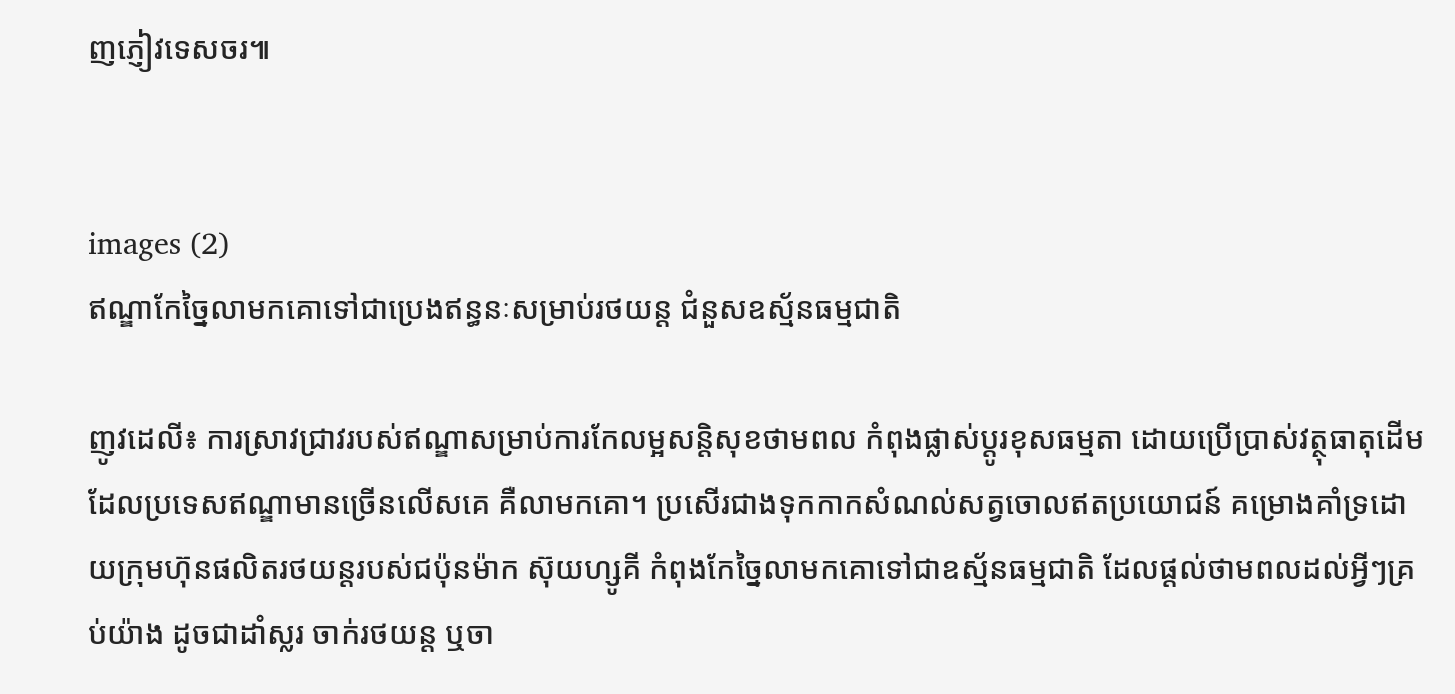ញភ្ញៀវទេសចរ៕


images (2)
ឥណ្ឌាកែច្នៃលាមកគោទៅជាប្រេងឥន្ធនៈសម្រាប់រថយន្ត ជំនួសឧស្ម័នធម្មជាតិ

ញូវដេលី៖ ការស្រាវជ្រាវរបស់ឥណ្ឌាសម្រាប់ការកែលម្អសន្តិសុខថាមពល កំពុងផ្លាស់ប្តូរខុសធម្មតា ដោយប្រើប្រាស់វត្ថុធាតុដើម ដែលប្រទេសឥណ្ឌាមានច្រើនលើសគេ គឺលាមកគោ។ ប្រសើរជាងទុកកាកសំណល់សត្វចោលឥតប្រយោជន៍ គម្រោងគាំទ្រដោយក្រុមហ៊ុនផលិតរថយន្តរបស់ជប៉ុនម៉ាក ស៊ុយហ្សូគី កំពុងកែច្នៃលាមកគោទៅជាឧស្ម័នធម្មជាតិ ដែលផ្តល់ថាមពលដល់អ្វីៗគ្រប់យ៉ាង ដូចជាដាំស្លរ ចាក់រថយន្ត ឬចា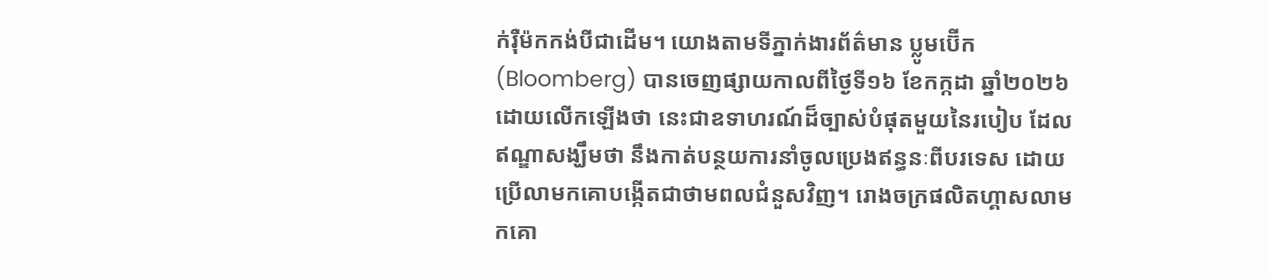ក់រ៉ឺម៉កកង់បីជាដើម។ យោងតាមទីភ្នាក់ងារព័ត៌មាន ប្លូមប៊ើក (Bloomberg) បានចេញផ្សាយកាលពីថ្ងៃទី១៦ ខែកក្កដា ឆ្នាំ២០២៦ ដោយលើកឡើងថា នេះជាឧទាហរណ៍ដ៏ច្បាស់បំផុតមួយនៃរបៀប ដែលឥណ្ឌាសង្ឃឹមថា នឹងកាត់បន្ថយការនាំចូលប្រេងឥន្ធនៈពីបរទេស ដោយប្រើលាមកគោបង្កើតជាថាមពលជំនួសវិញ។ រោងចក្រផលិតហ្គាសលាមកគោ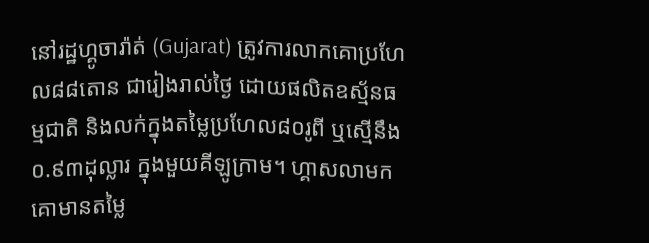នៅរដ្ឋហ្គូចារ៉ាត់ (Gujarat) ត្រូវការលាកគោប្រហែល៨៨តោន ជារៀងរាល់ថ្ងៃ ដោយផលិតឧស្ម័នធម្មជាតិ និងលក់ក្នុងតម្លៃប្រហែល៨០រូពី ឬស្មើនឹង០.៩៣ដុល្លារ ក្នុងមួយគីឡូក្រាម។ ហ្គាសលាមកគោមានតម្លៃ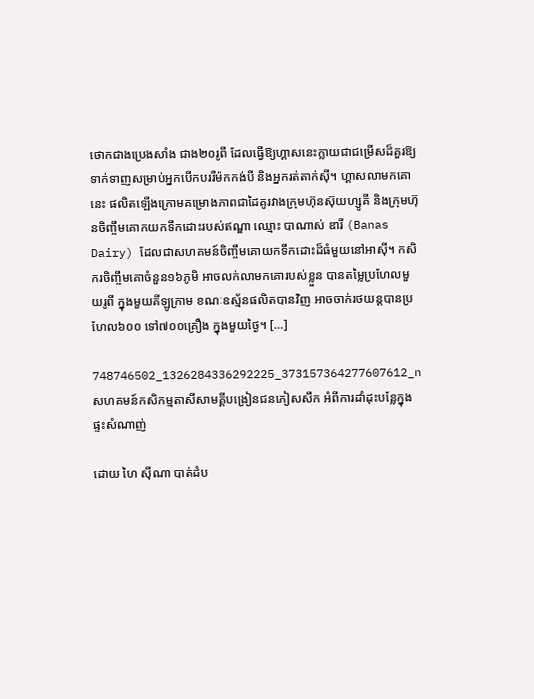ថោកជាងប្រេងសាំង ជាង២០រូពី ដែលធ្វើឱ្យហ្គាសនេះក្លាយជាជម្រើសដ៏គួរឱ្យទាក់ទាញសម្រាប់អ្នកបើកបររឺម៉កកង់បី និងអ្នករត់តាក់ស៊ី។ ហ្គាសលាមកគោនេះ ផលិតឡើងក្រោមគម្រោងភាពជាដៃគូរវាងក្រុមហ៊ុនស៊ុយហ្សូគី និងក្រុមហ៊ុនចិញ្ចឹមគោកយកទឹកដោះរបស់ឥណ្ឌា ឈ្មោះ បាណាស់ ឌារី (Banas Dairy) ដែលជាសហគមន៍ចិញ្ចឹមគោយកទឹកដោះដ៏ធំមួយនៅអាស៊ី។ កសិករចិញ្ចឹមគោចំនួន១៦ភូមិ អាចលក់លាមកគោរបស់ខ្លួន បានតម្លៃប្រហែលមួយរូពី ក្នុងមួយគីឡូក្រាម ខណៈឧស្ម័នផលិតបានវិញ អាចចាក់រថយន្តបានប្រហែល៦០០ ទៅ៧០០គ្រឿង ក្នុងមួយថ្ងៃ។ […]

748746502_1326284336292225_373157364277607612_n
សហគមន៍កសិកម្មតាសីសាមគ្គីបង្រៀនជនភៀសសឹក អំពីការដាំដុះបន្លែក្នុងផ្ទះសំណាញ់

ដោយ ហៃ ស៊ីណា បាត់ដំប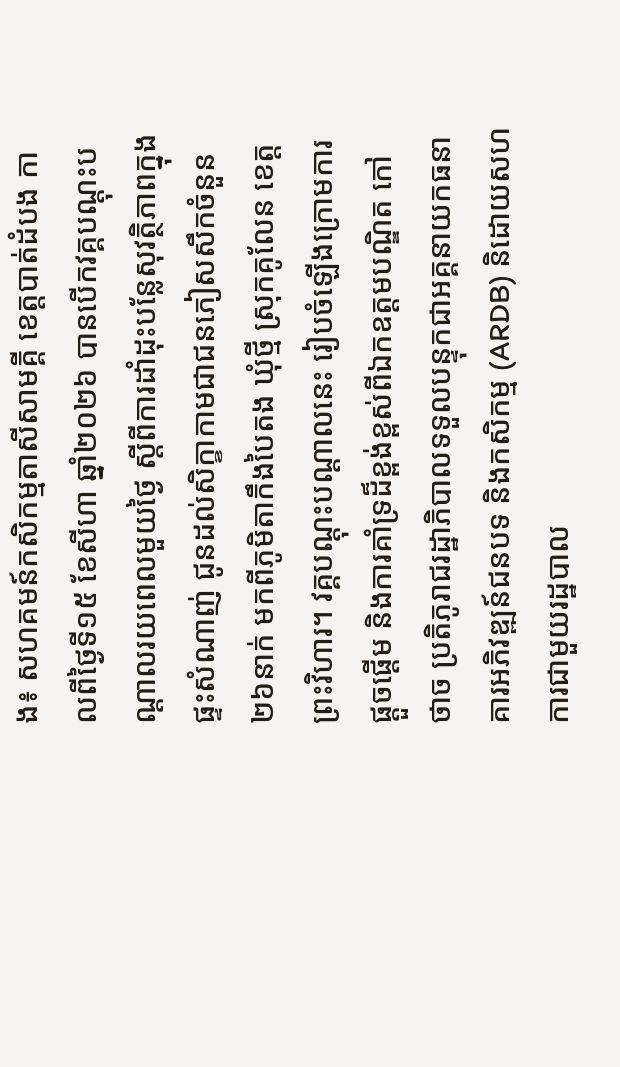ង៖ សហគមន៍កសិកម្មតាសីសាមគ្គី ខេត្តបាត់ដំបង កាលពីថ្ងៃទី១៥ ខែសីហា ឆ្នាំ២០២៦ បានបើកវគ្គបណ្តុះបណ្តាលរយពេលមួយថ្ងៃ ស្តីពីការដាំដុះបន្លែសុវត្ថិភាពក្នុងផ្ទះសំណាញ់ ជូនដល់សិក្ខាកាមជាជនភៀសសឹកចំនួន២៦នាក់ មកពីភូមិតាកឹងបៃតង ឃុំថ្មី ស្រុកគូលែន ខេត្តព្រះវិហារ។ វគ្គបណ្ដុះបណ្ដាលនេះ រៀបចំឡើងក្រោមការផ្ដួចផ្ដើម និងការគាំទ្រដ៏ខ្ពង់ខ្ពស់ពីឯកឧត្ដមបណ្ឌិត កៅ ថាច ប្រតិភូរាជរដ្ឋាភិបាលទទួលបន្ទុកជាអគ្គនាយកធនាគារអភិវឌ្ឍន៍ជនបទ និងកសិកម្ម (ARDB) និដោយសហការជាមួយរដ្ឋបាល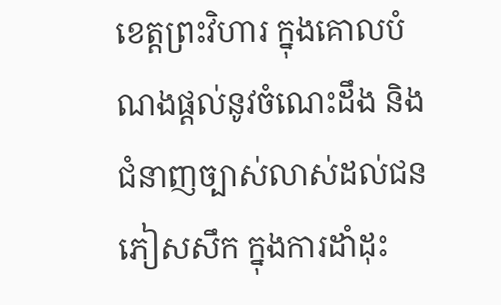ខេត្តព្រះវិហារ ក្នុងគោលបំណងផ្ដល់នូវចំណេះដឹង និងជំនាញច្បាស់លាស់ដល់ជនភៀសសឹក ក្នុងការដាំដុះ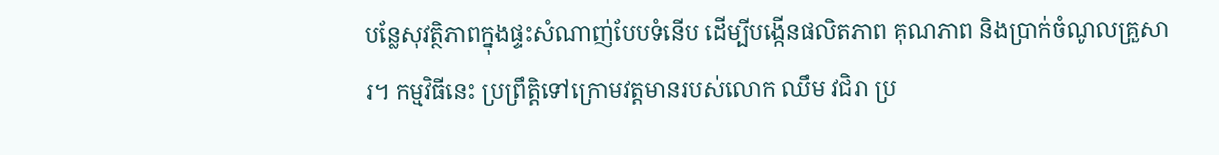បន្លែសុវត្ថិភាពក្នុងផ្ទះសំណាញ់បែបទំនើប ដើម្បីបង្កើនផលិតភាព គុណភាព និងប្រាក់ចំណូលគ្រួសារ។ កម្មវិធីនេះ ប្រព្រឹត្តិទៅក្រោមវត្តមានរបស់លោក ឈឹម វជិរា ប្រ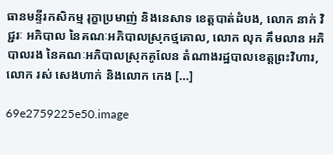ធានមន្ទីរកសិកម្ម រុក្ខាប្រមាញ់ និងនេសាទ ខេត្តបាត់ដំបង, លោក នាក់ វិជ្ជរៈ អភិបាល នៃគណៈអភិបាលស្រុកថ្មគោល, លោក លុក គឹមលាន អភិបាលរង នៃគណៈអភិបាលស្រុកគូលែន តំណាងរដ្ឋបាលខេត្តព្រះវិហារ, លោក រស់ សេងហាក់ និងលោក កេង […]

69e2759225e50.image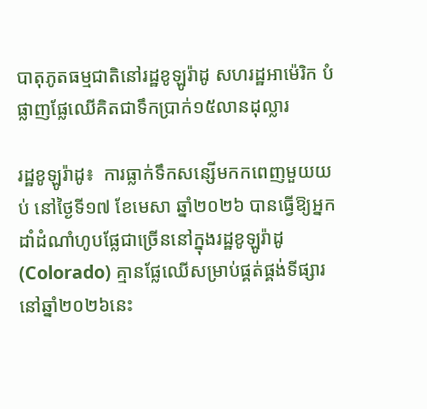បាតុភូតធម្មជាតិនៅរដ្ឋខូឡូរ៉ាដូ សហរដ្ឋអាម៉េរិក បំផ្លាញផ្លែឈើគិតជាទឹកប្រាក់១៥លានដុល្លារ

រដ្ឋខូឡូរ៉ាដូ៖  ការធ្លាក់ទឹកសន្សើមកកពេញមួយយប់ នៅថ្ងៃទី១៧ ខែមេសា ឆ្នាំ២០២៦ បានធ្វើឱ្យអ្នកដាំដំណាំហូបផ្លែជាច្រើននៅក្នុងរដ្ឋខូឡូរ៉ាដូ (Colorado) គ្មានផ្លែឈើសម្រាប់ផ្គត់ផ្គង់ទីផ្សារនៅឆ្នាំ២០២៦នេះ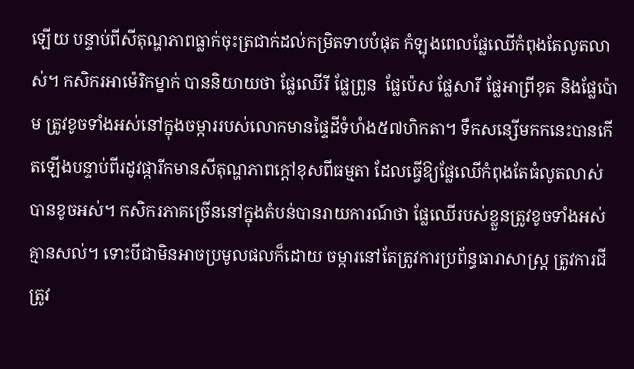ឡើយ បន្ទាប់ពីសីតុណ្ហភាពធ្លាក់ចុះត្រជាក់ដល់កម្រិតទាបបំផុត កំឡុងពេលផ្លែឈើកំពុងតែលូតលាស់។ កសិករអាម៉េរិកម្នាក់ បាននិយាយថា ផ្លែឈើរី ផ្លែព្រូន  ផ្លែប៉េស ផ្លែសារី ផ្លែអាព្រីខុត និងផ្លែប៉ោម ត្រូវខូចទាំងអស់នៅក្នុងចម្ការរបស់លោកមានផ្ទៃដីទំហំង៥៧ហិកតា។ ទឹកសន្សើមកកនេះបានកើតឡើងបន្ទាប់ពីរដូវផ្ការីកមានសីតុណ្ហភាពក្តៅខុសពីធម្មតា ដែលធ្វើឱ្យផ្លែឈើកំពុងតែធំលូតលាស់បានខូចអស់។ កសិករភាគច្រើននៅក្នុងតំបន់បានរាយការណ៍ថា ផ្លែឈើរបស់ខ្លួនត្រូវខូចទាំងអស់គ្មានសល់។ ទោះបីជាមិនអាចប្រមូលផលក៏ដោយ ចម្ការនៅតែត្រូវការប្រព័ន្ធធារាសាស្រ្ត ត្រូវការជី ត្រូវ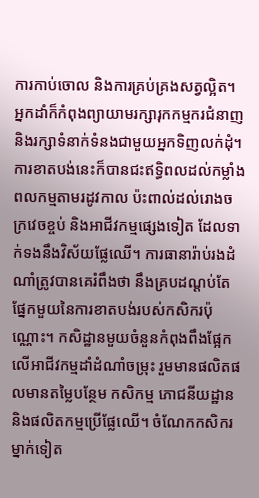ការកាប់ចោល និងការគ្រប់គ្រងសត្វល្អិត។ អ្នកដាំក៏កំពុងព្យាយាមរក្សារុកកម្មករជំនាញ និងរក្សាទំនាក់ទំនងជាមួយអ្នកទិញលក់ដុំ។ ការខាតបង់នេះក៏បានជះឥទ្ធិពលដល់កម្លាំងពលកម្មតាមរដូវកាល ប៉ះពាល់ដល់រោងចក្រវេចខ្ចប់ និងអាជីវកម្មផ្សេងទៀត ដែលទាក់ទងនឹងវិស័យផ្លែឈើ។ ការធានារ៉ាប់រងដំណាំត្រូវបានគេរំពឹងថា នឹងគ្របដណ្តប់តែផ្នែកមួយនៃការខាតបង់របស់កសិករប៉ុណ្ណោះ។ កសិដ្ឋានមួយចំនួនកំពុងពឹងផ្អែកលើអាជីវកម្មដាំដំណាំចម្រុះ រួមមានផលិតផលមានតម្លៃបន្ថែម កសិកម្ម ភោជនីយដ្ឋាន និងផលិតកម្មប្រើផ្លែឈើ។ ចំណែកកសិករម្នាក់ទៀត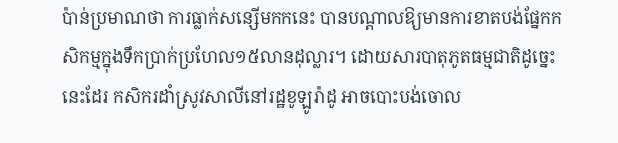ប៉ាន់ប្រមាណថា ការធ្លាក់សន្សើមកកនេះ បានបណ្តាលឱ្យមានការខាតបង់ផ្នែកកសិកម្មក្នុងទឹកប្រាក់ប្រហែល១៥លានដុល្លារ។ ដោយសារបាតុភូតធម្មជាតិដូច្នេះនេះដែរ កសិករដាំស្រូវសាលីនៅរដ្ឋខូឡូរ៉ាដូ អាចបោះបង់ចោល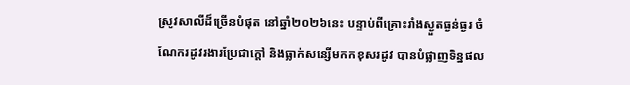ស្រូវសាលីដ៏ច្រើនបំផុត នៅឆ្នាំ២០២៦នេះ បន្ទាប់ពីគ្រោះរាំងស្ងួតធ្ងន់ធ្ងរ ចំណែករដូវរងារប្រែជាក្តៅ និងធ្លាក់សន្សើមកកខុសរដូវ បានបំផ្លាញទិន្នផល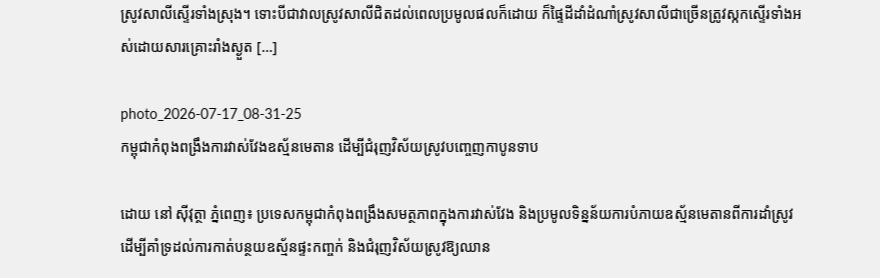ស្រូវសាលីស្ទើរទាំងស្រុង។ ទោះបីជាវាលស្រូវសាលីជិតដល់ពេលប្រមូលផលក៏ដោយ ក៏ផ្ទៃដីដាំដំណាំស្រូវសាលីជាច្រើនត្រូវស្កកស្ទើរទាំងអស់ដោយសារគ្រោះរាំងស្ងួត […]

photo_2026-07-17_08-31-25
កម្ពុជាកំពុងពង្រឹងការវាស់វែងឧស្ម័នមេតាន ដើម្បីជំរុញវិស័យស្រូវបញ្ចេញកាបូនទាប

ដោយ នៅ ស៊ីវុត្ថា ភ្នំពេញ៖ ប្រទេសកម្ពុជាកំពុងពង្រឹងសមត្ថភាពក្នុងការវាស់វែង និងប្រមូលទិន្នន័យការបំភាយឧស្ម័នមេតានពីការដាំស្រូវ ដើម្បីគាំទ្រដល់ការកាត់បន្ថយឧស្ម័នផ្ទះកញ្ចក់ និងជំរុញវិស័យស្រូវឱ្យឈាន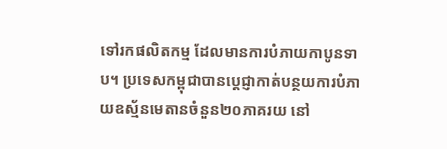ទៅរកផលិតកម្ម ដែលមានការបំភាយកាបូនទាប។ ប្រទេសកម្ពុជាបានប្តេជ្ញាកាត់បន្ថយការបំភាយឧស្ម័នមេតានចំនួន២០ភាគរយ នៅ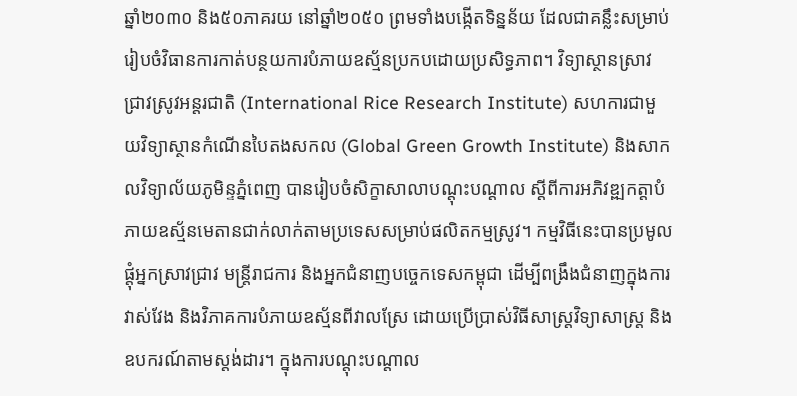ឆ្នាំ២០៣០ និង៥០ភាគរយ នៅឆ្នាំ២០៥០ ព្រមទាំងបង្កើតទិន្នន័យ ដែលជាគន្លឹះសម្រាប់រៀបចំវិធានការកាត់បន្ថយការបំភាយឧស្ម័នប្រកបដោយប្រសិទ្ធភាព។ វិទ្យាស្ថានស្រាវជ្រាវស្រូវអន្តរជាតិ (International Rice Research Institute) សហការជាមួយវិទ្យាស្ថានកំណើនបៃតងសកល (Global Green Growth Institute) និងសាកលវិទ្យាល័យភូមិន្ទភ្នំពេញ បានរៀបចំសិក្ខាសាលាបណ្តុះបណ្តាល ស្តីពីការអភិវឌ្ឍកត្តាបំភាយឧស្ម័នមេតានជាក់លាក់តាមប្រទេសសម្រាប់ផលិតកម្មស្រូវ។ កម្មវិធីនេះបានប្រមូលផ្តុំអ្នកស្រាវជ្រាវ មន្ត្រីរាជការ និងអ្នកជំនាញបច្ចេកទេសកម្ពុជា ដើម្បីពង្រឹងជំនាញក្នុងការវាស់វែង និងវិភាគការបំភាយឧស្ម័នពីវាលស្រែ ដោយប្រើប្រាស់វិធីសាស្ត្រវិទ្យាសាស្ត្រ និងឧបករណ៍តាមស្តង់ដារ។ ក្នុងការបណ្តុះបណ្តាល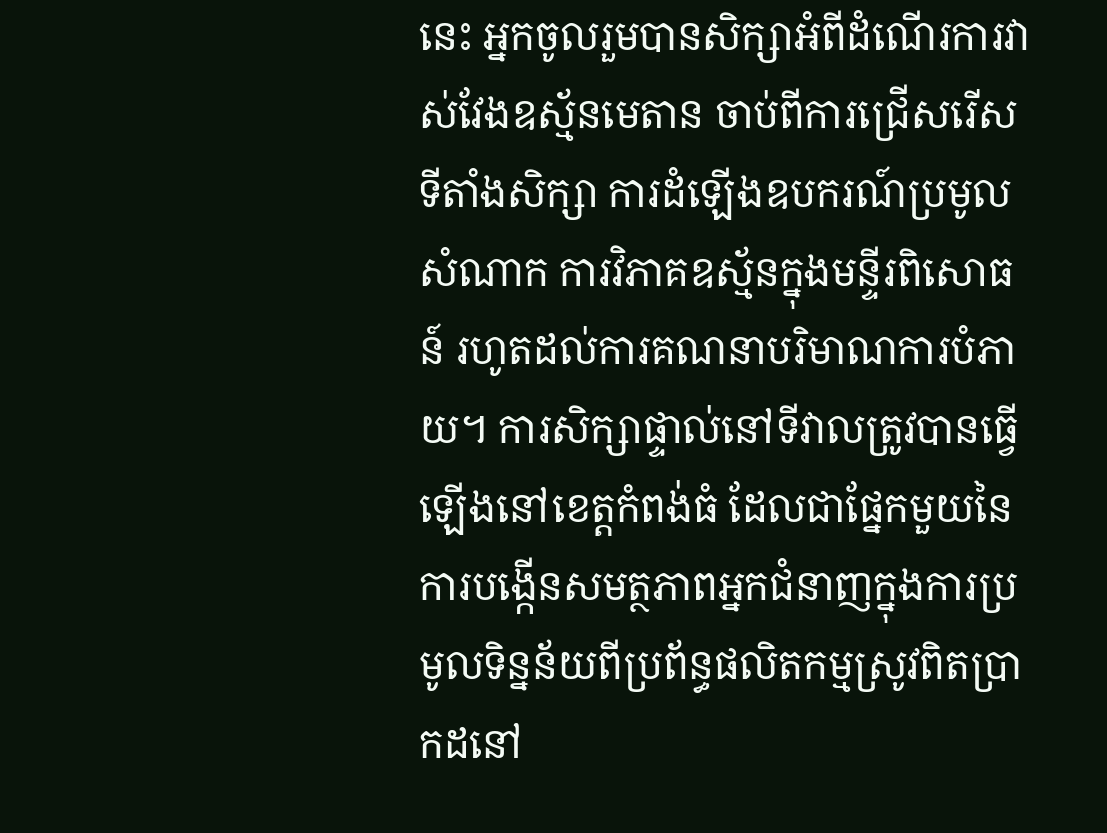នេះ អ្នកចូលរួមបានសិក្សាអំពីដំណើរការវាស់វែងឧស្ម័នមេតាន ចាប់ពីការជ្រើសរើសទីតាំងសិក្សា ការដំឡើងឧបករណ៍ប្រមូលសំណាក ការវិភាគឧស្ម័នក្នុងមន្ទីរពិសោធន៍ រហូតដល់ការគណនាបរិមាណការបំភាយ។ ការសិក្សាផ្ទាល់នៅទីវាលត្រូវបានធ្វើឡើងនៅខេត្តកំពង់ធំ ដែលជាផ្នែកមួយនៃការបង្កើនសមត្ថភាពអ្នកជំនាញក្នុងការប្រមូលទិន្នន័យពីប្រព័ន្ធផលិតកម្មស្រូវពិតប្រាកដនៅ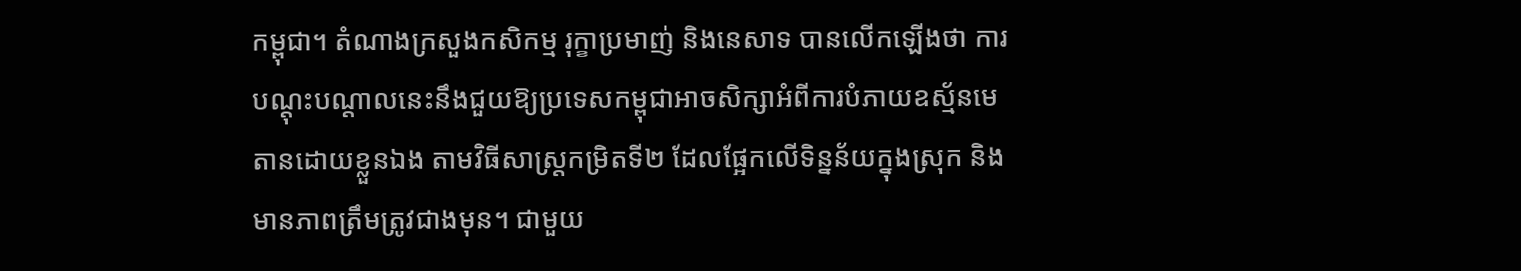កម្ពុជា។ តំណាងក្រសួងកសិកម្ម រុក្ខាប្រមាញ់ និងនេសាទ បានលើកឡើងថា ការបណ្តុះបណ្តាលនេះនឹងជួយឱ្យប្រទេសកម្ពុជាអាចសិក្សាអំពីការបំភាយឧស្ម័នមេតានដោយខ្លួនឯង តាមវិធីសាស្ត្រកម្រិតទី២ ដែលផ្អែកលើទិន្នន័យក្នុងស្រុក និងមានភាពត្រឹមត្រូវជាងមុន។ ជាមួយ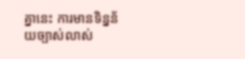គ្នានេះ ការមានទិន្នន័យច្បាស់លាស់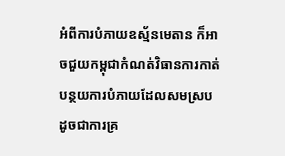អំពីការបំភាយឧស្ម័នមេតាន ក៏អាចជួយកម្ពុជាកំណត់វិធានការកាត់បន្ថយការបំភាយដែលសមស្រប ដូចជាការគ្រ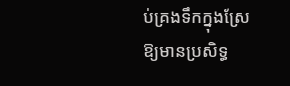ប់គ្រងទឹកក្នុងស្រែឱ្យមានប្រសិទ្ធ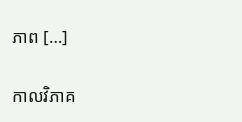ភាព […]

កាលវិភាគ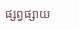ផ្សព្វផ្សាយ